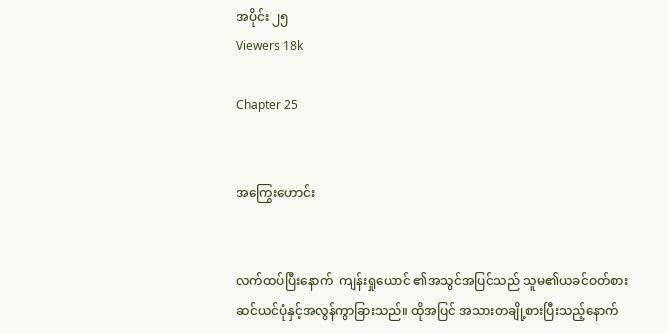အပိုင်း ၂၅
Viewers 18k

Chapter 25


အကြွေးဟောင်း


လက်ထပ်ပြီးနောက်  ကျန်းရှုယောင် ၏အသွင်အပြင်သည် သူမ၏ယခင်ဝတ်စားဆင်ယင်ပုံနှင့်အလွန်ကွာခြားသည်။ ထိုအပြင် အသားတချို့စားပြီးသည့်နောက်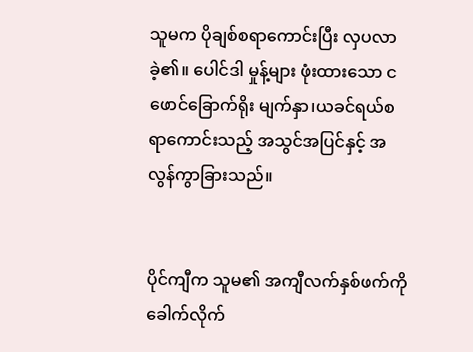သူမက ပိုချစ်စရာကောင်းပြီး လှပလာခဲ့၏။ ပေါင်ဒါ မှုန့်များ ဖုံးထားသော ငဖောင်ခြောက်ရိုး မျက်နှာ၊ယခင်ရယ်စရာကောင်းသည့် အသွင်အပြင်နှင့် အလွန်ကွာခြားသည်။


ပိုင်ကျီက သူမ၏ အကျီလက်နှစ်ဖက်ကို ခေါက်လိုက်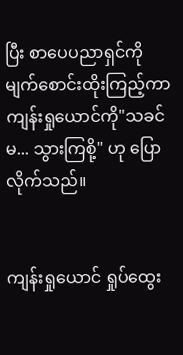ပြီး စာပေပညာရှင်ကို မျက်စောင်းထိုးကြည့်ကာ ကျန်းရှုယောင်ကို"သခင်မ... သွားကြစို့" ဟု ပြောလိုက်သည်။


ကျန်းရှုယောင် ရှုပ်ထွေး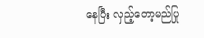နေပြီး လှည့်တော့မည်ပြု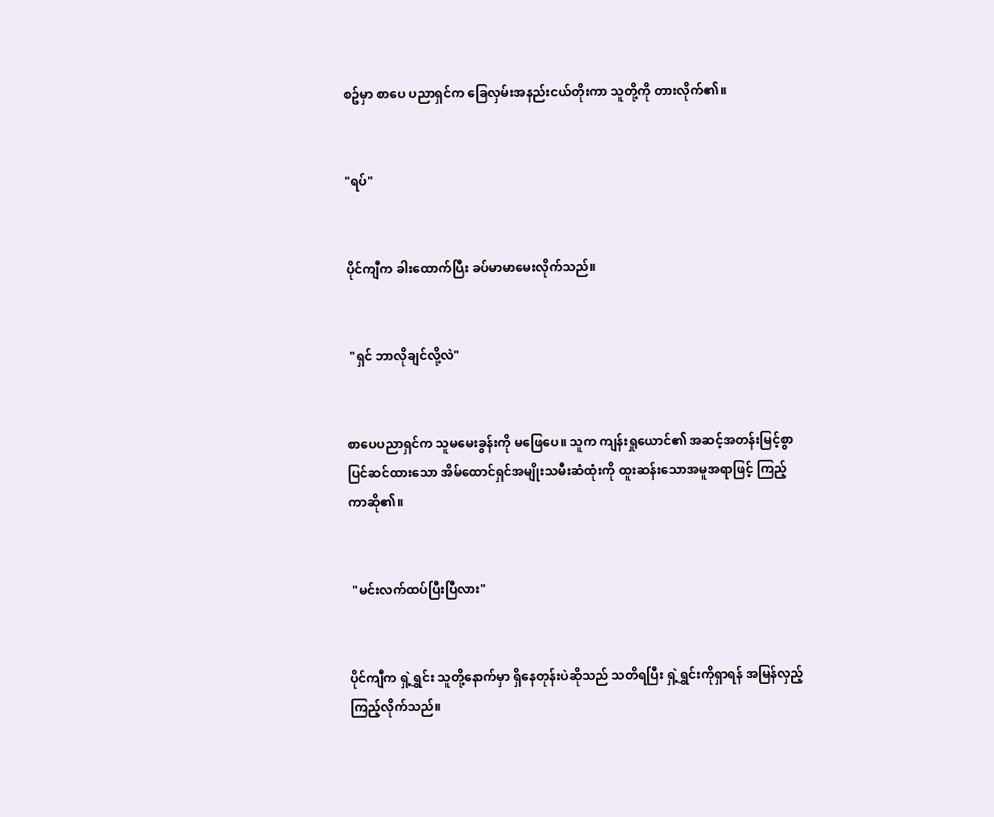စဥ်မှာ စာပေ ပညာရှင်က ခြေလှမ်းအနည်းငယ်တိုးကာ သူတို့ကို တားလိုက်၏။


"ရပ်"


ပိုင်ကျီက ခါးထောက်ပြီး ခပ်မာမာမေးလိုက်သည်။


 "ရှင် ဘာလိုချင်လို့လဲ"


စာပေပညာရှင်က သူမမေးခွန်းကို မဖြေပေ။ သူက ကျန်းရှုယောင်၏ အဆင့်အတန်းမြင့်စွာပြင်ဆင်ထားသော အိမ်ထောင်ရှင်အမျိုးသမီးဆံထုံးကို ထူးဆန်းသောအမူအရာဖြင့် ကြည့်ကာဆို၏။


 "မင်းလက်ထပ်ပြီးပြီလား"


ပိုင်ကျီက ရှဲ့ရွှင်း သူတို့နောက်မှာ ရှိနေတုန်းပဲဆိုသည် သတိရပြီး ရှဲ့ရွှင်းကိုရှာရန် အမြန်လှည့်ကြည့်လိုက်သည်။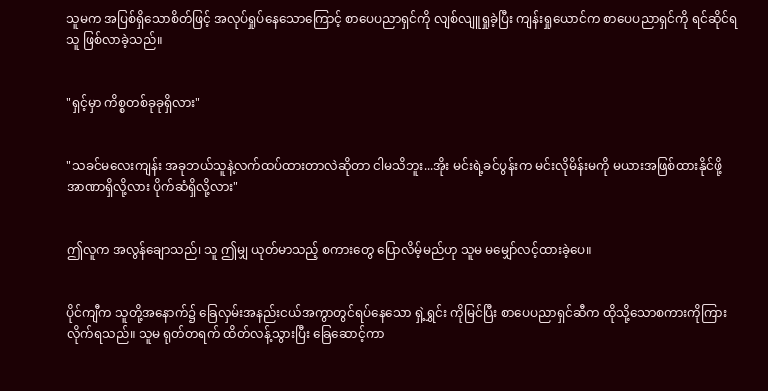သူမက အပြစ်ရှိသောစိတ်ဖြင့် အလုပ်ရှုပ်နေသောကြောင့် စာပေပညာရှင်ကို လျစ်လျူရှုခဲ့ပြီး ကျန်းရှုယောင်က စာပေပညာရှင်ကို ရင်ဆိုင်ရသူ ဖြစ်လာခဲ့သည်။


"ရှင့်မှာ ကိစ္စတစ်ခုခုရှိလား"


"သခင်မလေးကျန်း အခုဘယ်သူနဲ့လက်ထပ်ထားတာလဲဆိုတာ ငါမသိဘူး...အိုး မင်းရဲ့ခင်ပွန်းက မင်းလိုမိန်းမကို မယားအဖြစ်ထားနိုင်ဖို့ အာဏာရှိလို့လား ပိုက်ဆံရှိလို့လား"


ဤလူက အလွန်ချောသည်၊ သူ ဤမျှ ယုတ်မာသည့် စကားတွေ ပြောလိမ့်မည်ဟု သူမ မမျှော်လင့်ထားခဲ့ပေ။


ပိုင်ကျီက သူတို့အနောက်၌ ခြေလှမ်းအနည်းငယ်အကွာတွင်ရပ်နေသော ရှဲ့ရွှင်း ကိုမြင်ပြီး စာပေပညာရှင်ဆီက ထိုသို့သောစကားကိုကြားလိုက်ရသည်။ သူမ ရုတ်တရက် ထိတ်လန့်သွားပြီး ခြေဆောင့်ကာ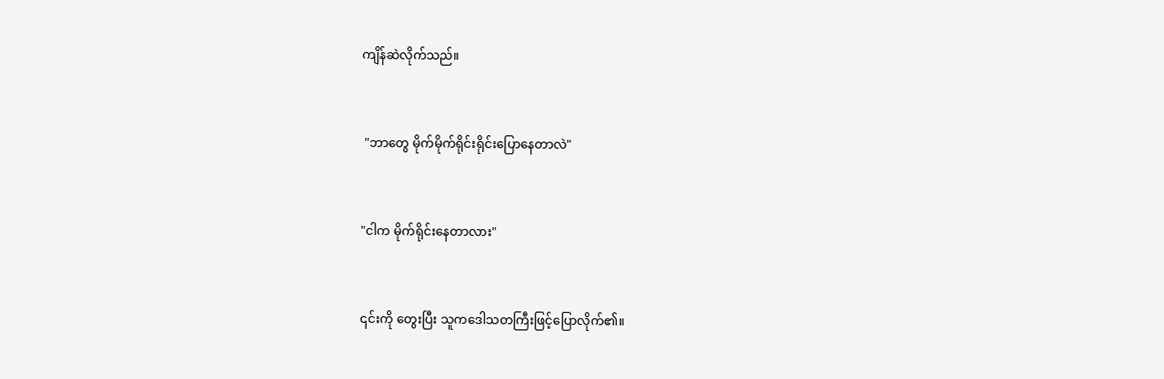ကျိန်ဆဲလိုက်သည်။


 "ဘာတွေ မိုက်မိုက်ရိုင်းရိုင်းပြောနေတာလဲ"


"ငါက မိုက်ရိုင်းနေတာလား"


၎င်းကို တွေးပြီး သူကဒေါသတကြီးဖြင့်ပြောလိုက်၏။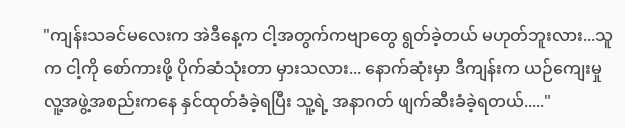"ကျန်းသခင်မလေးက အဲဒီနေ့က ငါ့အတွက်ကဗျာတွေ ရွတ်ခဲ့တယ် မဟုတ်ဘူးလား...သူက ငါ့ကို စော်ကားဖို့ ပိုက်ဆံသုံးတာ မှားသလား... နောက်ဆုံးမှာ ဒီကျန်းက ယဉ်ကျေးမှု လူ့အဖွဲ့အစည်းကနေ နှင်ထုတ်ခံခဲ့ရပြီး သူ့ရဲ့ အနာဂတ် ဖျက်ဆီးခံခဲ့ရတယ်....."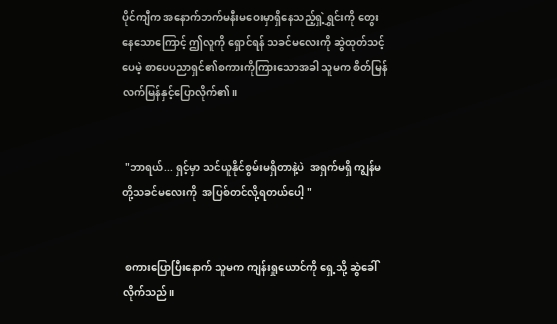ပိုင်ကျီက အနောက်ဘက်မနီးမဝေးမှာရှိနေသည့်ရှဲ့ရွှင်းကို တွေးနေသောကြောင့် ဤလူကို ရှောင်ရန် သခင်မလေးကို ဆွဲထုတ်သင့်ပေမဲ့ စာပေပညာရှင်၏စကားကိုကြားသောအခါ သူမက စိတ်မြန်လက်မြန်နှင့်ပြောလိုက်၏။


 "ဘာရယ်... ရှင့်မှာ သင်ယူနိုင်စွမ်းမရှိတာနဲ့ပဲ  အရှက်မရှိ ကျွန်မတို့သခင်မလေးကို  အပြစ်တင်လို့ရတယ်ပေါ့ "


 စကားပြောပြီးနောက် သူမက ကျန်းရှုယောင်ကို ရှေ့သို့ ဆွဲခေါ် လိုက်သည်။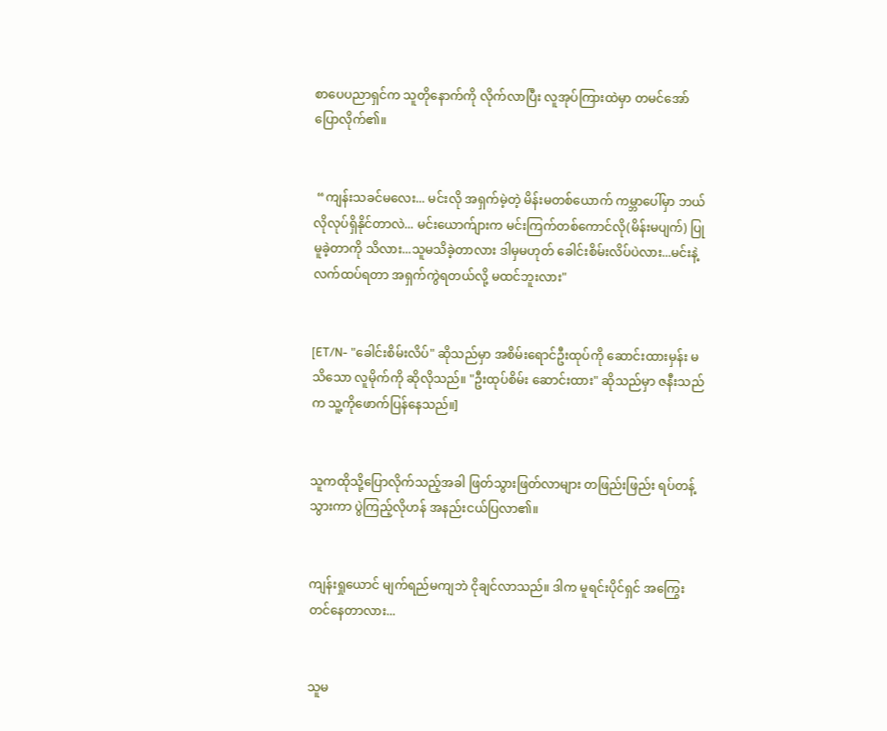စာပေပညာရှင်က သူတိုနောက်ကို လိုက်လာပြီး လူအုပ်ကြားထဲမှာ တမင်အော်ပြောလိုက်၏။


 “ကျန်းသခင်မလေး... မင်းလို အရှက်မဲ့တဲ့ မိန်းမတစ်ယောက် ကမ္ဘာပေါ်မှာ ဘယ်လိုလုပ်ရှိနိုင်တာလဲ... မင်းယောက်ျားက မင်းကြက်တစ်ကောင်လို(မိန်းမပျက်) ပြုမူခဲ့တာကို သိလား...သူမသိခဲ့တာလား ဒါမှမဟုတ် ခေါင်းစိမ်းလိပ်ပဲလား...မင်းနဲ့လက်ထပ်ရတာ အရှက်ကွဲရတယ်လို့ မထင်ဘူးလား"


[ET/N- "ခေါင်းစိမ်းလိပ်" ဆိုသည်မှာ အစိမ်းရောင်ဦးထုပ်ကို ဆောင်းထားမှန်း မသိသော လူမိုက်ကို ဆိုလိုသည်။ "ဦးထုပ်စိမ်း ဆောင်းထား" ဆိုသည်မှာ ဇနီးသည်က သူ့ကိုဖောက်ပြန်နေသည်။]


သူကထိုသို့ပြောလိုက်သည့်အခါ ဖြတ်သွားဖြတ်လာများ တဖြည်းဖြည်း ရပ်တန့်သွားကာ ပွဲကြည့်လိုဟန် အနည်းငယ်ပြလာ၏။


ကျန်းရှုယောင် မျက်ရည်မကျဘဲ ငိုချင်လာသည်။ ဒါက မူရင်းပိုင်ရှင် အကြွေးတင်နေတာလား...


သူမ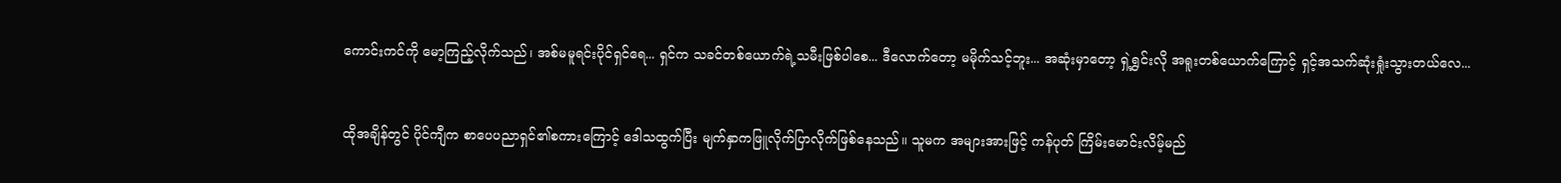ကောင်းကင်ကို မော့ကြည့်လိုက်သည်၊ အစ်မမူရင်းပိုင်ရှင်ရေ... ရှင်က သခင်တစ်ယောက်ရဲ့သမီးဖြစ်ပါစေ... ဒီလောက်တော့ မမိုက်သင့်ဘူး... အဆုံးမှာတော့ ရှဲ့ရွှင်းလို အရူးတစ်ယောက်ကြောင့် ရှင့်အသက်ဆုံးရှုံးသွားတယ်လေ...


ထိုအချိန်တွင် ပိုင်ကျီက စာပေပညာရှင်၏စကားကြောင့် ဒေါသထွက်ပြီး မျက်နှာကဖြူလိုက်ပြာလိုက်ဖြစ်နေသည်။ သူမက အများအားဖြင့် ကန်ပုတ် ကြိမ်းမောင်းလိမ့်မည်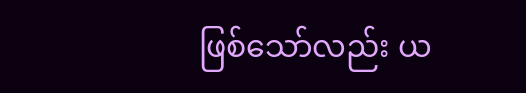ဖြစ်သော်လည်း ယ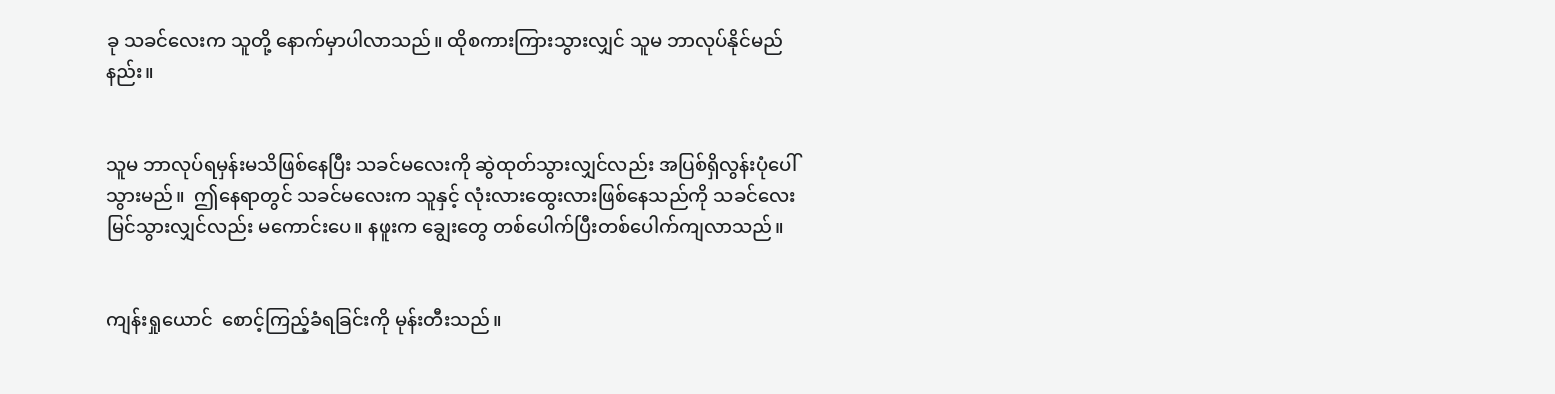ခု သခင်လေးက သူတို့ နောက်မှာပါလာသည်။ ထိုစကားကြားသွားလျှင် သူမ ဘာလုပ်နိုင်မည်နည်း။


သူမ ဘာလုပ်ရမှန်းမသိဖြစ်နေပြီး သခင်မလေးကို ဆွဲထုတ်သွားလျှင်လည်း အပြစ်ရှိလွန်းပုံပေါ်သွားမည်။  ဤနေရာတွင် သခင်မလေးက သူနှင့် လုံးလားထွေးလားဖြစ်နေသည်ကို သခင်လေးမြင်သွားလျှင်လည်း မကောင်းပေ။ နဖူးက ချွေးတွေ တစ်ပေါက်ပြီးတစ်ပေါက်ကျလာသည်။


ကျန်းရှုယောင်  စောင့်ကြည့်ခံရခြင်းကို မုန်းတီးသည်။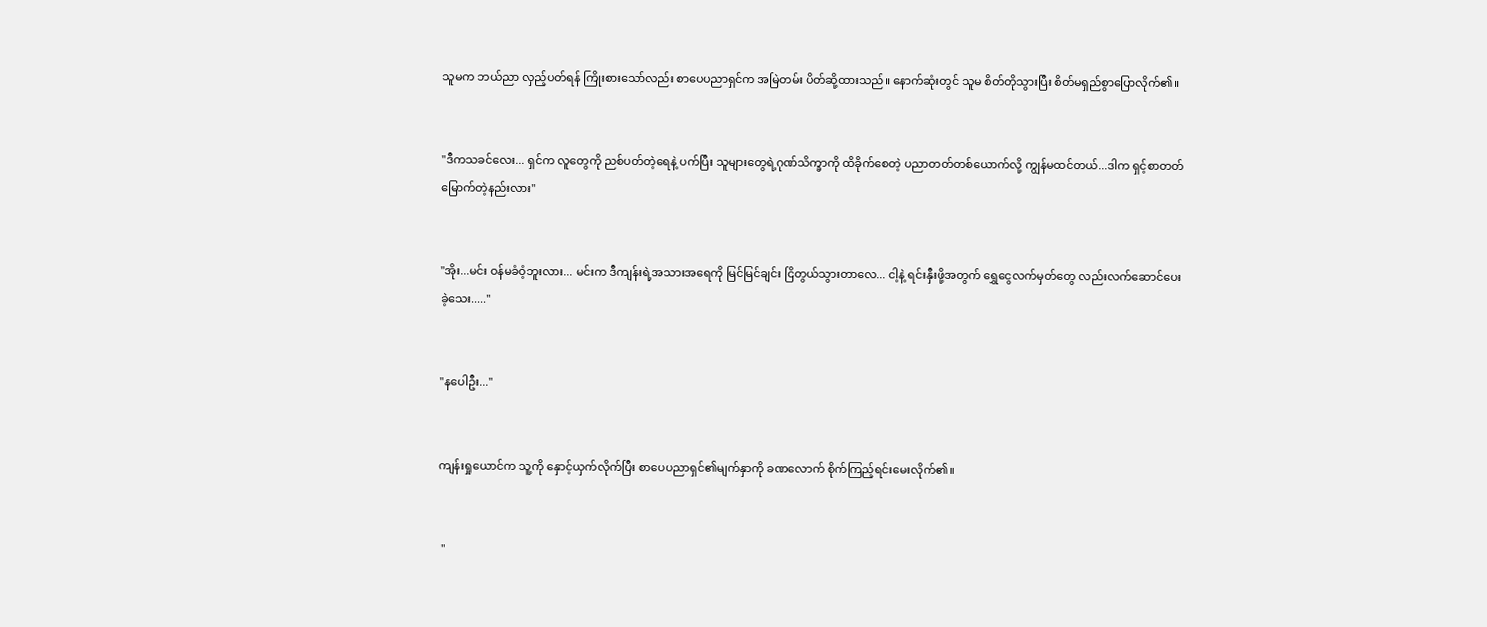သူမက ဘယ်ညာ လှည့်ပတ်ရန် ကြိုးစားသော်လည်း စာပေပညာရှင်က အမြဲတမ်း ပိတ်ဆို့ထားသည်။ နောက်ဆုံးတွင် သူမ စိတ်တိုသွားပြီး စိတ်မရှည်စွာပြောလိုက်၏။


"ဒီကသခင်လေး... ရှင်က လူတွေကို ညစ်ပတ်တဲ့ရေနဲ့ ပက်ပြီး သူများတွေရဲ့ဂုဏ်သိက္ခာကို ထိခိုက်စေတဲ့ ပညာတတ်တစ်ယောက်လို့ ကျွန်မထင်တယ်...ဒါက ရှင့်စာတတ်မြောက်တဲ့နည်းလား"


"အိုး...မင်း ဝန်မခံဝံ့ဘူးလား... မင်းက ဒီကျန်းရဲ့အသားအရေကို မြင်မြင်ချင်း ငြိတွယ်သွားတာလေ... ငါ့နဲ့ ရင်းနှီးဖို့အတွက် ရွှေငွေလက်မှတ်တွေ လည်းလက်ဆောင်ပေးခဲ့သေး....."


"နပေါဦး..."


ကျန်းရှုယောင်က သူ့ကို နှောင့်ယှက်လိုက်ပြီး စာပေပညာရှင်၏မျက်နှာကို ခဏလောက် စိုက်ကြည့်ရင်းမေးလိုက်၏။


 "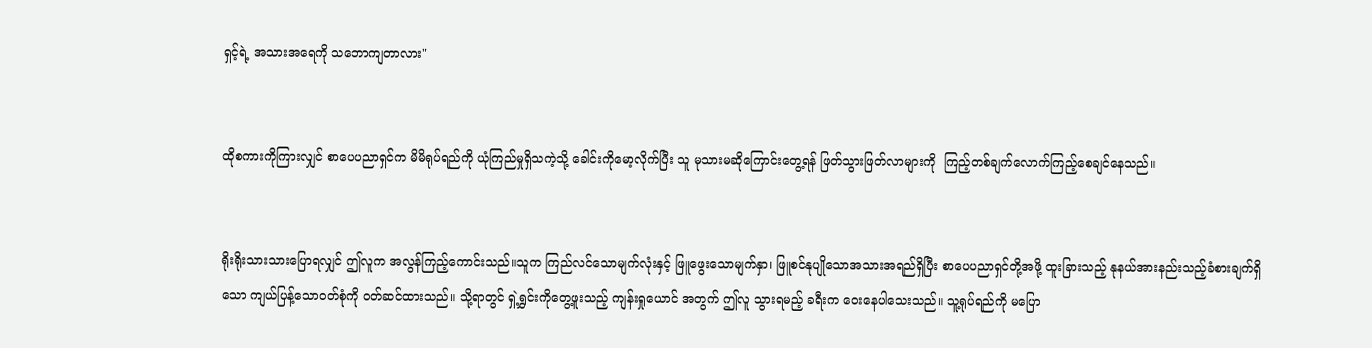ရှင့်ရဲ့ အသားအရေကို သဘောကျတာလား"


ထိုစကားကိုကြားလျှင် စာပေပညာရှင်က မိမိရုပ်ရည်ကို ယုံကြည်မှုရှိသကဲ့သို့ ခေါင်းကိုမော့လိုက်ပြီး သူ မုသားမဆိုကြောင်းတွေ့ရန် ဖြတ်သွားဖြတ်လာများကို  ကြည့်တစ်ချက်လောက်ကြည့်စေချင်နေသည်။


ရိုးရိုးသားသားပြောရလျှင် ဤလူက အလွန်ကြည့်ကောင်းသည်။သူက ကြည်လင်သောမျက်လုံးနှင့် ဖြူဖွေးသောမျက်နှာ၊ ဖြူစင်နုပျိုသောအသားအရည်ရှိပြီး စာပေပညာရှင်တို့အဖို့ ထူးခြားသည့် နုနယ်အားနည်းသည့်ခံစားချက်ရှိသော ကျယ်ပြန့်သော၀တ်စုံကို ၀တ်ဆင်ထားသည်။ သို့ရာတွင် ရှဲ့ရွှင်းကိုတွေ့ဖူးသည့် ကျန်းရှုယောင် အတွက် ဤလူ သွားရမည့် ခရီးက ဝေးနေပါသေးသည်။ သူ့ရုပ်ရည်ကို မပြော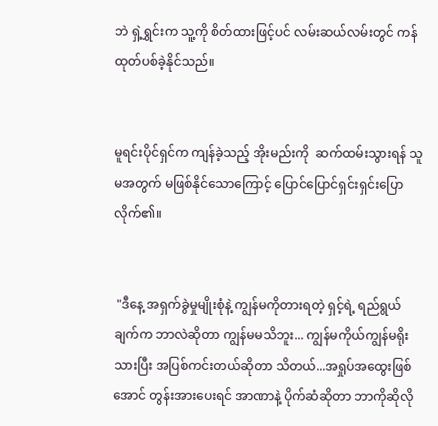ဘဲ ရှဲ့ရွှင်းက သူ့ကို စိတ်ထားဖြင့်ပင် လမ်းဆယ်လမ်းတွင် ကန်ထုတ်ပစ်ခဲ့နိုင်သည်။


မူရင်းပိုင်ရှင်က ကျန်ခဲ့သည့် အိုးမည်းကို  ဆက်ထမ်းသွားရန် သူမအတွက် မဖြစ်နိုင်သောကြောင့် ပြောင်ပြောင်ရှင်းရှင်းပြောလိုက်၏။


 "ဒီနေ့ အရှက်ခွဲမှုမျိုးစုံနဲ့ ကျွန်မကိုတားရတဲ့ ရှင့်ရဲ့ ရည်ရွယ်ချက်က ဘာလဲဆိုတာ ကျွန်မမသိဘူး... ကျွန်မကိုယ်ကျွန်မရိုးသားပြီး အပြစ်ကင်းတယ်ဆိုတာ သိတယ်...အရှုပ်အထွေးဖြစ်အောင် တွန်းအားပေးရင် အာဏာနဲ့ ပိုက်ဆံဆိုတာ ဘာကိုဆိုလို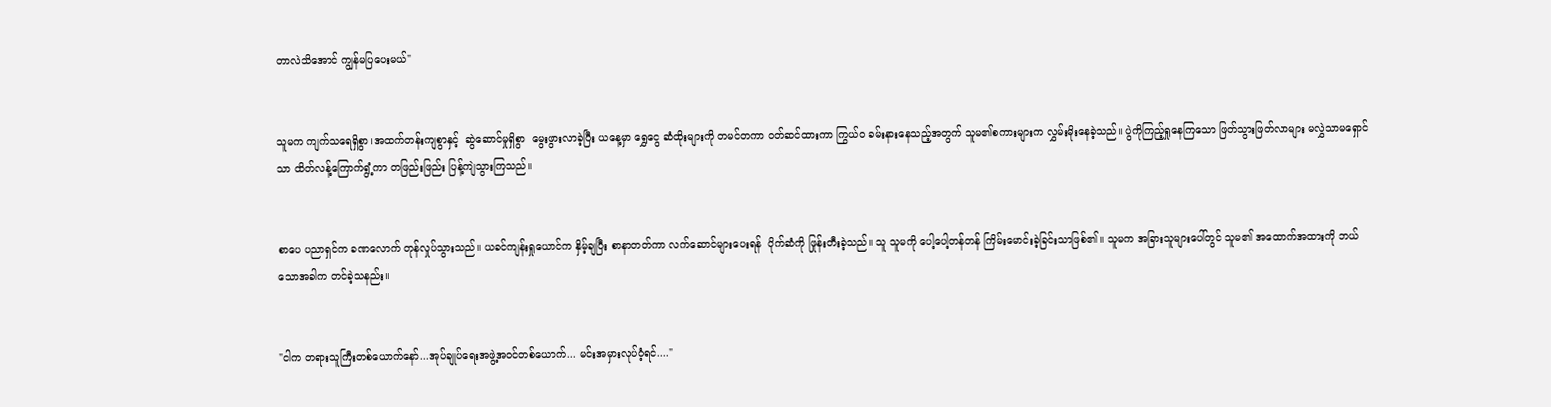တာလဲသိအောင် ကျွန်မပြပေးမယ်"


သူမက ကျက်သရေရှိစွာ၊အထက်တန်းကျစွာနှင့်  ဆွဲဆောင်မှုရှိစွာ  မွေးဖွားလာခဲ့ပြီး ယနေ့မှာ ရွှေငွေ ဆံထိုးများကို တမင်တကာ ၀တ်ဆင်ထားကာ ကြွယ်ဝ ခမ်းနားနေသည့်အတွက် သူမ၏စကားများက လွှမ်းမိုးနေခဲ့သည်။ ပွဲကိုကြည့်ရှုနေကြသော ဖြတ်သွားဖြတ်လာများ မလွှဲသာမရှောင်သာ ထိတ်လန့်ကြောက်ရွံ့ကာ တဖြည်းဖြည်း ပြန့်ကျဲသွားကြသည်။


စာပေ ပညာရှင်က ခဏလောက် တုန်လှုပ်သွားသည်။ ယခင်ကျန်းရှုယောင်က နှိမ့်ချပြီး စာနာတတ်ကာ လက်ဆောင်များပေးရန်  ပိုက်ဆံကို ဖြုန်းတီးခဲ့သည်။ သူ သူမကို ပေါ့ပေါ့တန်တန် ကြိမ်းမောင်းခဲ့ခြင်းသာဖြစ်၏။ သူမက အခြားသူများပေါ်တွင် သူမ၏ အထောက်အထားကို ဘယ်သောအခါက တင်ခဲ့သနည်း။


"ငါက တရားသူကြီးတစ်ယောက်နော်...အုပ်ချုပ်ရေးအဖွဲ့အဝင်တစ်ယောက်... မင်းအမှားလုပ်ဝံ့ရင်...."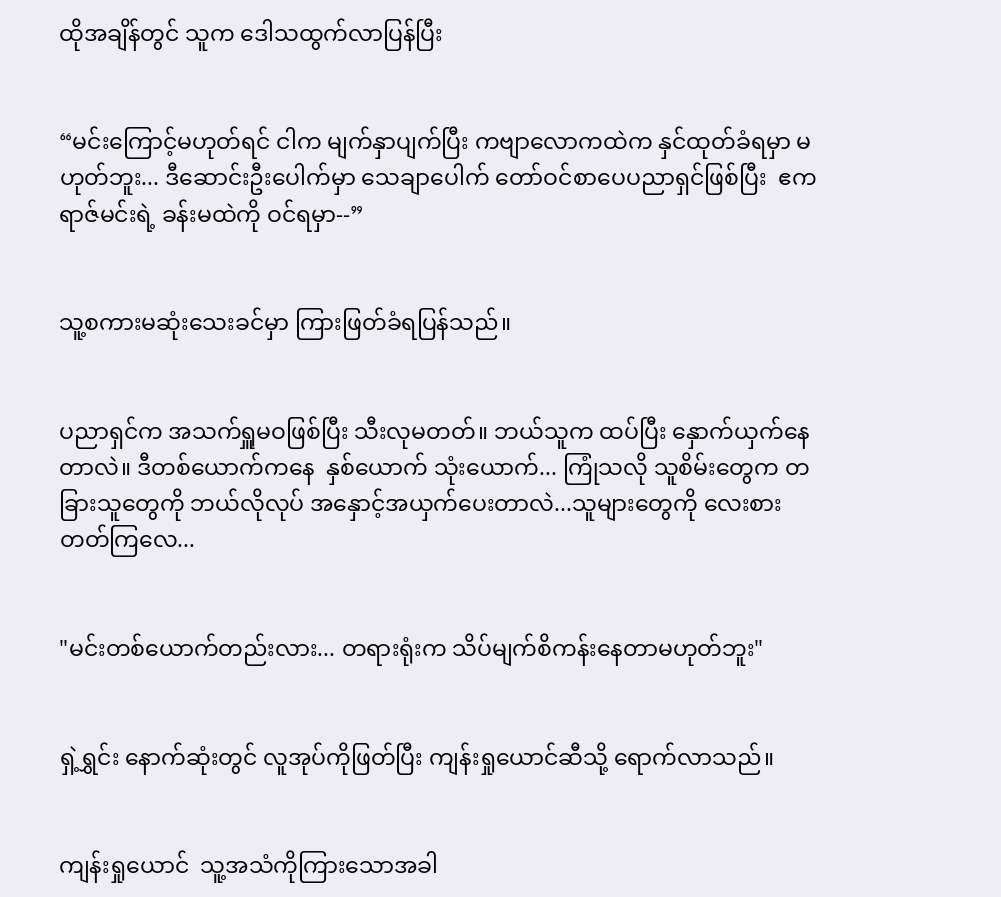ထိုအချိန်တွင် သူက ဒေါသထွက်လာပြန်ပြီး


“မင်းကြောင့်မဟုတ်ရင် ငါက မျက်နှာပျက်ပြီး ကဗျာလောကထဲက နှင်ထုတ်ခံရမှာ မဟုတ်ဘူး... ဒီဆောင်းဦးပေါက်မှာ သေချာပေါက် တော်ဝင်စာပေပညာရှင်ဖြစ်ပြီး  ဧကရာဇ်မင်းရဲ့ ခန်းမထဲကို ဝင်ရမှာ--”


သူ့စကားမဆုံးသေးခင်မှာ ကြားဖြတ်ခံရပြန်သည်။


ပညာရှင်က အသက်ရှူမဝဖြစ်ပြီး သီးလုမတတ်။ ဘယ်သူက ထပ်ပြီး နှောက်ယှက်နေတာလဲ။ ဒီတစ်ယောက်ကနေ  နှစ်ယောက် သုံးယောက်... ကြုံသလို သူစိမ်းတွေက တခြားသူတွေကို ဘယ်လိုလုပ် အနှောင့်အယှက်ပေးတာလဲ...သူများတွေကို လေးစားတတ်ကြလေ...


"မင်းတစ်ယောက်တည်းလား... တရားရုံးက သိပ်မျက်စိကန်းနေတာမဟုတ်ဘူး"


ရှဲ့ရွှင်း နောက်ဆုံးတွင် လူအုပ်ကိုဖြတ်ပြီး ကျန်းရှုယောင်ဆီသို့ ရောက်လာသည်။


ကျန်းရှုယောင်  သူ့အသံကိုကြားသောအခါ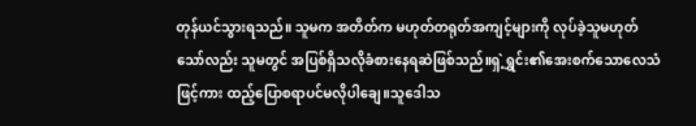တုန်ယင်သွားရသည်။ သူမက အတိတ်က မဟုတ်တရုတ်အကျင့်များကို လုပ်ခဲ့သူမဟုတ်သော်လည်း သူမတွင် အပြစ်ရှိသလိုခံစားနေရဆဲဖြစ်သည်။ရှဲ့ရွှင်း၏အေးစက်သောလေသံဖြင့်ကား ထည့်ပြောစရာပင်မလိုပါချေ။သူဒေါသ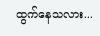ထွက်နေသလား...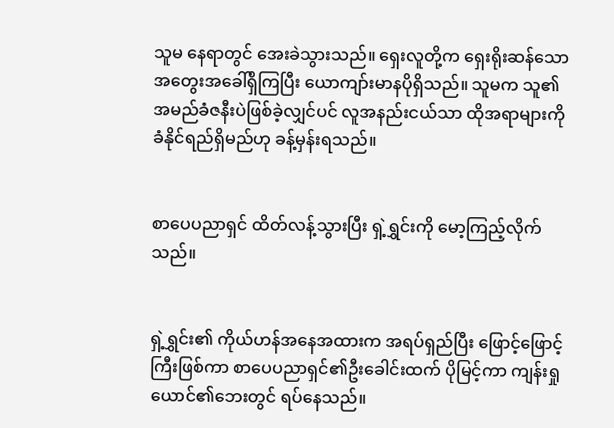သူမ နေရာတွင် အေးခဲသွားသည်။ ရှေးလူတို့က ရှေးရိုးဆန်သော အတွေးအခေါ်ရှိကြပြီး ယောကျာ်းမာနပိုရှိသည်။ သူမက သူ၏အမည်ခံဇနီးပဲဖြစ်ခဲ့လျှင်ပင် လူအနည်းငယ်သာ ထိုအရာများကို ခံနိုင်ရည်ရှိမည်ဟု ခန့်မှန်းရသည်။


စာပေပညာရှင် ထိတ်လန့်သွားပြီး ရှဲ့ရွှင်းကို မော့ကြည့်လိုက်သည်။


ရှဲ့ရွှင်း၏ ကိုယ်ဟန်အနေအထားက အရပ်ရှည်ပြီး ဖြောင့်ဖြောင့်ကြီးဖြစ်ကာ စာပေပညာရှင်၏ဦးခေါင်းထက် ပိုမြင့်ကာ ကျန်းရှုယောင်၏ဘေးတွင် ရပ်နေသည်။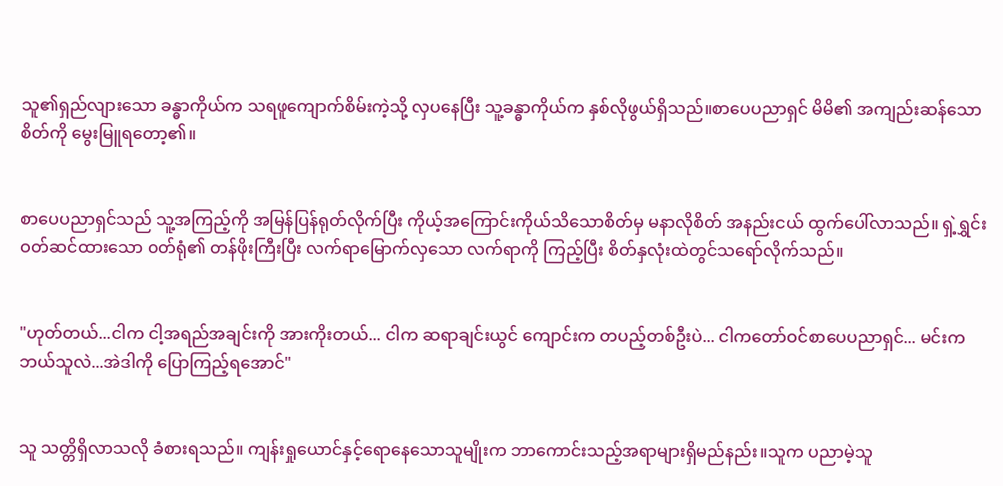သူ၏ရှည်လျားသော ခန္ဓာကိုယ်က သရဖူကျောက်စိမ်းကဲ့သို့ လှပနေပြီး သူ့ခန္ဓာကိုယ်က နှစ်လိုဖွယ်ရှိသည်။စာပေပညာရှင် မိမိ၏ အကျည်းဆန်သောစိတ်ကို မွေးမြူရတော့၏။


စာပေပညာရှင်သည် သူ့အကြည့်ကို အမြန်ပြန်ရုတ်လိုက်ပြီး ကိုယ့်အကြောင်းကိုယ်သိသောစိတ်မှ မနာလိုစိတ် အနည်းငယ် ထွက်ပေါ်လာသည်။ ရှဲ့ရွှင်း ဝတ်ဆင်ထားသော ၀တ်ရုံ၏ တန်ဖိုးကြီးပြီး လက်ရာမြောက်လှသော လက်ရာကို ကြည့်ပြီး စိတ်နှလုံးထဲတွင်သရော်လိုက်သည်။


"ဟုတ်တယ်...ငါက ငါ့အရည်အချင်းကို အားကိုးတယ်... ငါက ဆရာချင်းယွင် ကျောင်းက တပည့်တစ်ဦးပဲ... ငါကတော်ဝင်စာပေပညာရှင်... မင်းက ဘယ်သူလဲ...အဲဒါကို ပြောကြည့်ရအောင်"


သူ သတ္တိရှိလာသလို ခံစားရသည်။ ကျန်းရှုယောင်နှင့်ရောနေသောသူမျိုးက ဘာကောင်းသည့်အရာများရှိမည်နည်း။သူက ပညာမဲ့သူ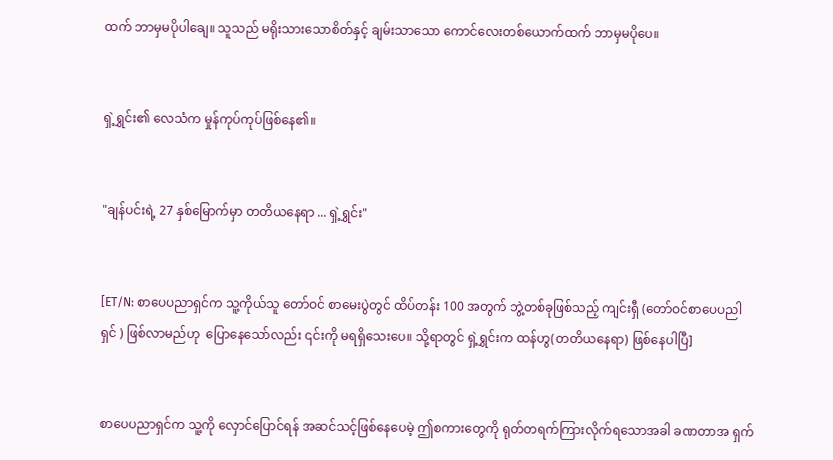ထက် ဘာမှမပိုပါချေ။ သူသည် မရိုးသားသောစိတ်နှင့် ချမ်းသာသော ကောင်လေးတစ်ယောက်ထက် ဘာမှမပိုပေ။


ရှဲ့ရွှင်း၏ လေသံက မှုန်ကုပ်ကုပ်ဖြစ်နေ၏။


"ချန်ပင်းရဲ့ 27 နှစ်မြောက်မှာ တတိယနေရာ ... ရှဲ့ရွှင်း"


[ET/N: စာပေပညာရှင်က သူ့ကိုယ်သူ တော်ဝင် စာမေးပွဲတွင် ထိပ်တန်း 100 အတွက် ဘွဲ့တစ်ခုဖြစ်သည့် ကျင်းရှီ (တော်ဝင်စာပေပညါရှင် ) ဖြစ်လာမည်ဟု  ပြောနေသော်လည်း ၎င်းကို မရရှိသေးပေ။ သို့ရာတွင် ရှဲ့ရွှင်းက ထန်ဟွ(တတိယနေရာ) ဖြစ်နေပါပြီ]


စာပေပညာရှင်က သူ့ကို လှောင်ပြောင်ရန် အဆင်သင့်ဖြစ်နေပေမဲ့ ဤစကားတွေကို ရုတ်တရက်ကြားလိုက်ရသောအခါ ခဏတာအ ရှက်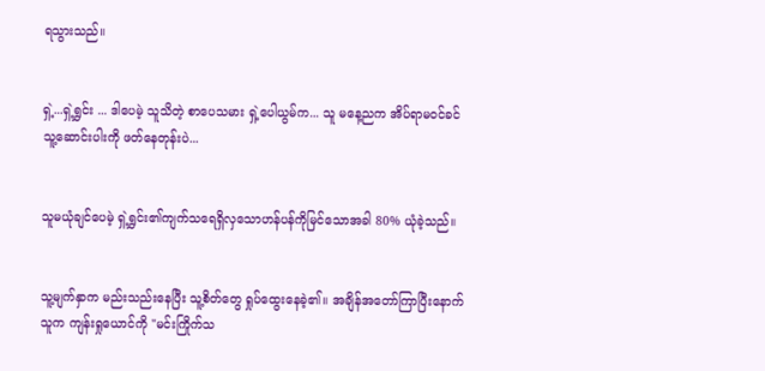ရသွားသည်။


ရှဲ့...ရှဲ့ရွှင်း ... ဒါပေမဲ့ သူသိတဲ့ စာပေသမား ရှဲ့ပေါယွမ်က... သူ မနေ့ညက အိပ်ရာမဝင်ခင် သူ့ဆောင်းပါးကို ဖတ်နေတုန်းပဲ...


သူမယုံချင်ပေမဲ့ ရှဲ့ရွှင်း၏ကျက်သရေရှိလှသောဟန်ပန်ကိုမြင်သောအခါ 80% ယုံခဲ့သည်။


သူ့မျက်နှာက မည်းသည်းနေပြီး သူ့စိတ်တွေ ရှုပ်ထွေးနေခဲ့၏။ အချိန်အတော်ကြာပြီးနောက် သူက ကျန်းရှုယောင်ကို "မင်းကြိုက်သ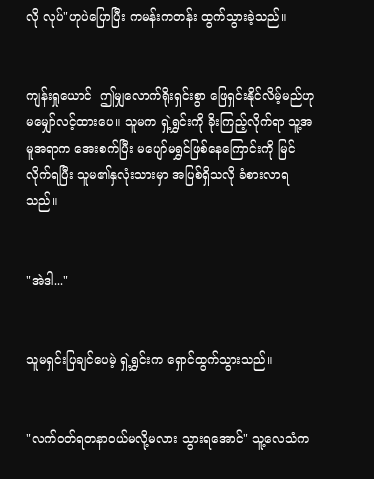လို လုပ်"ဟုပဲပြောပြီး ကမန်းကတန်း ထွက်သွားခဲ့သည်။


ကျန်းရှုယောင်  ဤမျှလောက်ရိုးရှင်းစွာ ဖြေရှင်းနိုင်လိမ့်မည်ဟု မမျှော်လင့်ထားပေ။ သူမက ရှဲ့ရွှင်းကို ခိုးကြည့်လိုက်ရာ သူ့အမူအရာက အေးစက်ပြီး မပျော်မရွှင်ဖြစ်နေကြောင်းကို မြင်လိုက်ရပြီး သူမ၏နှလုံးသားမှာ အပြစ်ရှိသလို ခံစားလာရသည်။


"အဲဒါ..."


သူမရှင်းပြချင်ပေမဲ့ ရှဲ့ရွှင်းက ရှောင်ထွက်သွားသည်။


"လက်ဝတ်ရတနာဝယ်မလို့မလား သွားရအောင်" သူ့လေသံက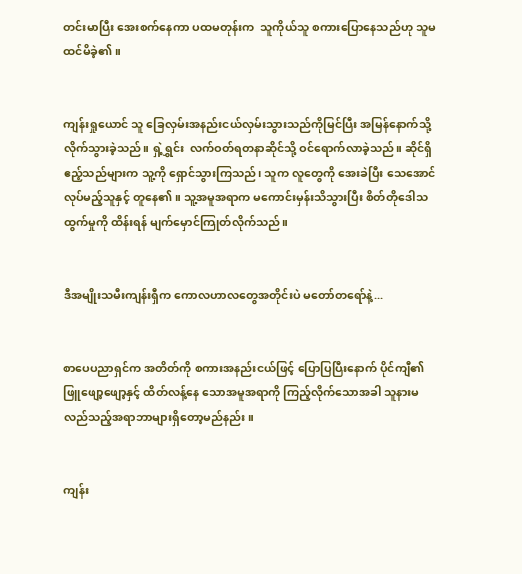တင်းမာပြီး အေးစက်နေကာ ပထမတုန်းက  သူကိုယ်သူ စကားပြောနေသည်ဟု သူမထင်မိခဲ့၏။


ကျန်းရှုယောင် သူ ခြေလှမ်းအနည်းငယ်လှမ်းသွားသည်ကိုမြင်ပြီး အမြန်နောက်သို့ လိုက်သွားခဲ့သည်။ ရှဲ့ရွှင်း  လက်ဝတ်ရတနာဆိုင်သို့ ဝင်ရောက်လာခဲ့သည်။ ဆိုင်ရှိ ဧည့်သည်များက သူ့ကို ရှောင်သွားကြသည်၊ သူက လူတွေကို အေးခဲပြီး သေအောင် လုပ်မည့်သူနှင့် တူနေ၏။ သူ့အမူအရာက မကောင်းမှန်းသိသွားပြီး စိတ်တိုဒေါသထွက်မှုကို ထိန်းရန် မျက်မှောင်ကြုတ်လိုက်သည်။


ဒီအမျိုးသမီးကျန်းရှီက ကောလဟာလတွေအတိုင်းပဲ မတော်တရော်နဲ့...


စာပေပညာရှင်က အတိတ်ကို စကားအနည်းငယ်ဖြင့် ပြောပြပြီးနောက် ပိုင်ကျီ၏ ဖြူဖျော့ဖျော့နှင့် ထိတ်လန့်နေ သောအမူအရာကို ကြည့်လိုက်သောအခါ သူနားမလည်သည့်အရာဘာများရှိတော့မည်နည်း။


ကျန်း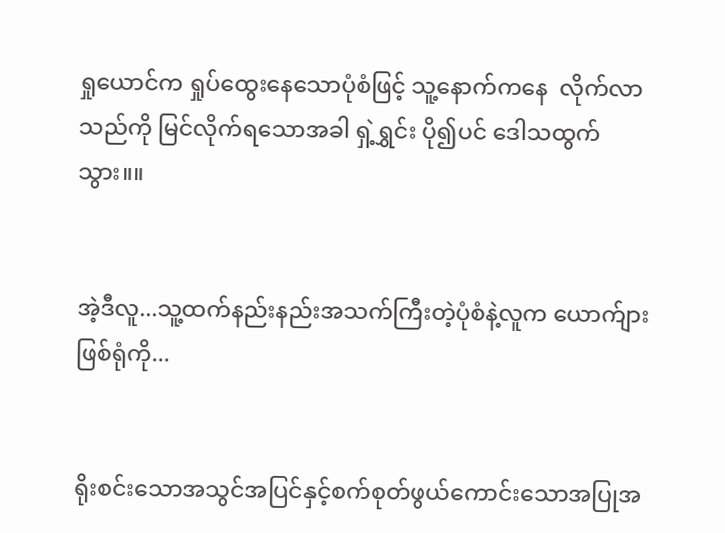ရှုယောင်က ရှုပ်ထွေးနေသောပုံစံဖြင့် သူ့နောက်ကနေ  လိုက်လာသည်ကို မြင်လိုက်ရသောအခါ ရှဲ့ရွှင်း ပို၍ပင် ဒေါသထွက်သွား။။


အဲ့ဒီလူ...သူ့ထက်နည်းနည်းအသက်ကြီးတဲ့ပုံစံနဲ့လူက ယောက်ျားဖြစ်ရုံကို...


ရိုးစင်းသောအသွင်အပြင်နှင့်စက်စုတ်ဖွယ်ကောင်းသောအပြုအ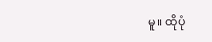မူ။ ထိုပုံ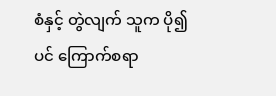စံနှင့် တွဲလျက် သူက ပို၍ပင် ကြောက်စရာ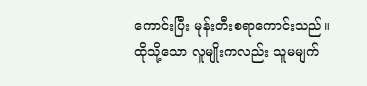ကောင်းပြီး မုန်းတီးစရာကောင်းသည်။ ထိုသို့သော လူမျိုးကလည်း သူမမျက်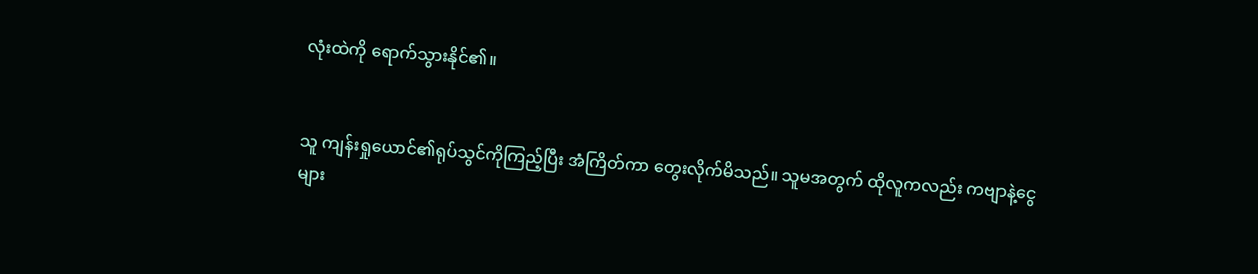လုံးထဲကို ရောက်သွားနိုင်၏။


သူ ကျန်းရှုယောင်၏ရုပ်သွင်ကိုကြည့်ပြီး အံကြိတ်ကာ တွေးလိုက်မိသည်။ သူမအတွက် ထိုလူကလည်း ကဗျာနဲ့ငွေများ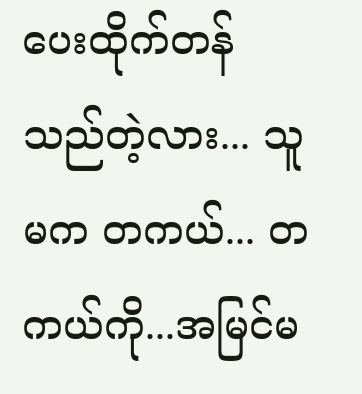ပေးထိုက်တန်သည်တဲ့လား... သူမက တကယ်... တကယ်ကို...အမြင်မ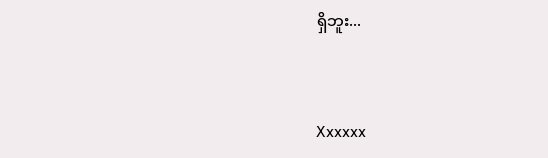ရှိဘူး...


Xxxxxx